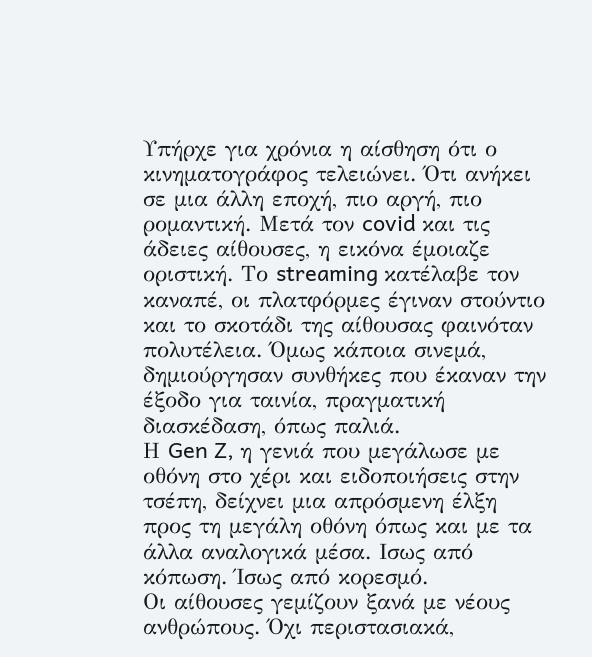Υπήρχε για χρόνια η αίσθηση ότι ο κινηματογράφος τελειώνει. Ότι ανήκει σε μια άλλη εποχή, πιο αργή, πιο ρομαντική. Μετά τον covid και τις άδειες αίθουσες, η εικόνα έμοιαζε οριστική. Το streaming κατέλαβε τον καναπέ, οι πλατφόρμες έγιναν στούντιο και το σκοτάδι της αίθουσας φαινόταν πολυτέλεια. Όμως κάποια σινεμά, δημιούργησαν συνθήκες που έκαναν την έξοδο για ταινία, πραγματική διασκέδαση, όπως παλιά.
Η Gen Z, η γενιά που μεγάλωσε με οθόνη στο χέρι και ειδοποιήσεις στην τσέπη, δείχνει μια απρόσμενη έλξη προς τη μεγάλη οθόνη όπως και με τα άλλα αναλογικά μέσα. Ισως από κόπωση. Ίσως από κορεσμό.
Οι αίθουσες γεμίζουν ξανά με νέους ανθρώπους. Όχι περιστασιακά,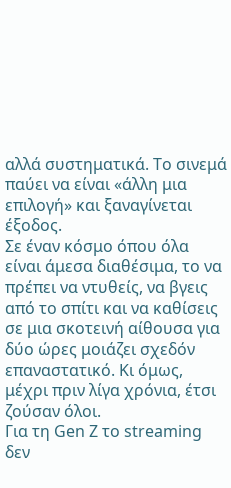αλλά συστηματικά. Το σινεμά παύει να είναι «άλλη μια επιλογή» και ξαναγίνεται έξοδος.
Σε έναν κόσμο όπου όλα είναι άμεσα διαθέσιμα, το να πρέπει να ντυθείς, να βγεις από το σπίτι και να καθίσεις σε μια σκοτεινή αίθουσα για δύο ώρες μοιάζει σχεδόν επαναστατικό. Κι όμως, μέχρι πριν λίγα χρόνια, έτσι ζούσαν όλοι.
Για τη Gen Z το streaming δεν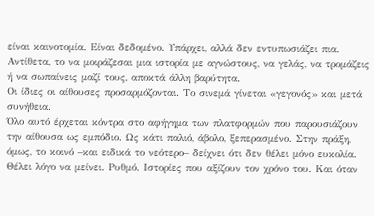είναι καινοτομία. Είναι δεδομένο. Υπάρχει, αλλά δεν εντυπωσιάζει πια. Αντίθετα, το να μοιράζεσαι μια ιστορία με αγνώστους, να γελάς, να τρομάζεις ή να σωπαίνεις μαζί τους, αποκτά άλλη βαρύτητα.
Οι ίδιες οι αίθουσες προσαρμόζονται. Το σινεμά γίνεται «γεγονός» και μετά συνήθεια.
Όλο αυτό έρχεται κόντρα στο αφήγημα των πλατφορμών που παρουσιάζουν την αίθουσα ως εμπόδιο. Ως κάτι παλιό, άβολο, ξεπερασμένο. Στην πράξη, όμως, το κοινό –και ειδικά το νεότερο– δείχνει ότι δεν θέλει μόνο ευκολία. Θέλει λόγο να μείνει. Ρυθμό. Ιστορίες που αξίζουν τον χρόνο του. Και όταν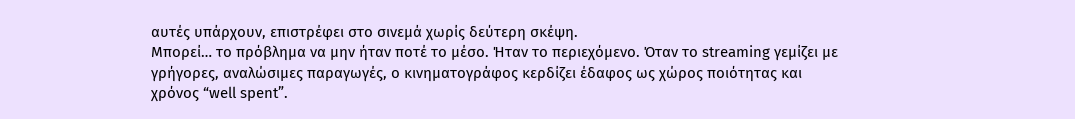αυτές υπάρχουν, επιστρέφει στο σινεμά χωρίς δεύτερη σκέψη.
Μπορεί… το πρόβλημα να μην ήταν ποτέ το μέσο. Ήταν το περιεχόμενο. Όταν το streaming γεμίζει με γρήγορες, αναλώσιμες παραγωγές, ο κινηματογράφος κερδίζει έδαφος ως χώρος ποιότητας και χρόνος “well spent”.